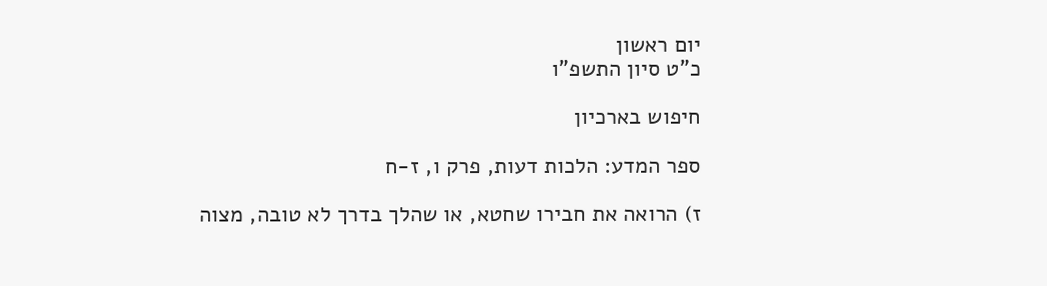יום ראשון
כ"ט סיון התשפ"ו

חיפוש בארכיון

ספר המדע: הלכות דעות, פרק ו, ז-ח

ז) הרואה את חבירו שחטא, או שהלך בדרך לא טובה, מצוה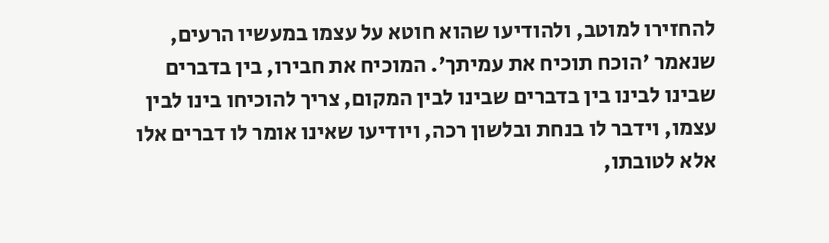להחזירו למוטב, ולהודיעו שהוא חוטא על עצמו במעשיו הרעים, שנאמר 'הוכח תוכיח את עמיתך'. המוכיח את חבירו, בין בדברים שבינו לבינו בין בדברים שבינו לבין המקום, צריך להוכיחו בינו לבין עצמו, וידבר לו בנחת ובלשון רכה, ויודיעו שאינו אומר לו דברים אלו אלא לטובתו,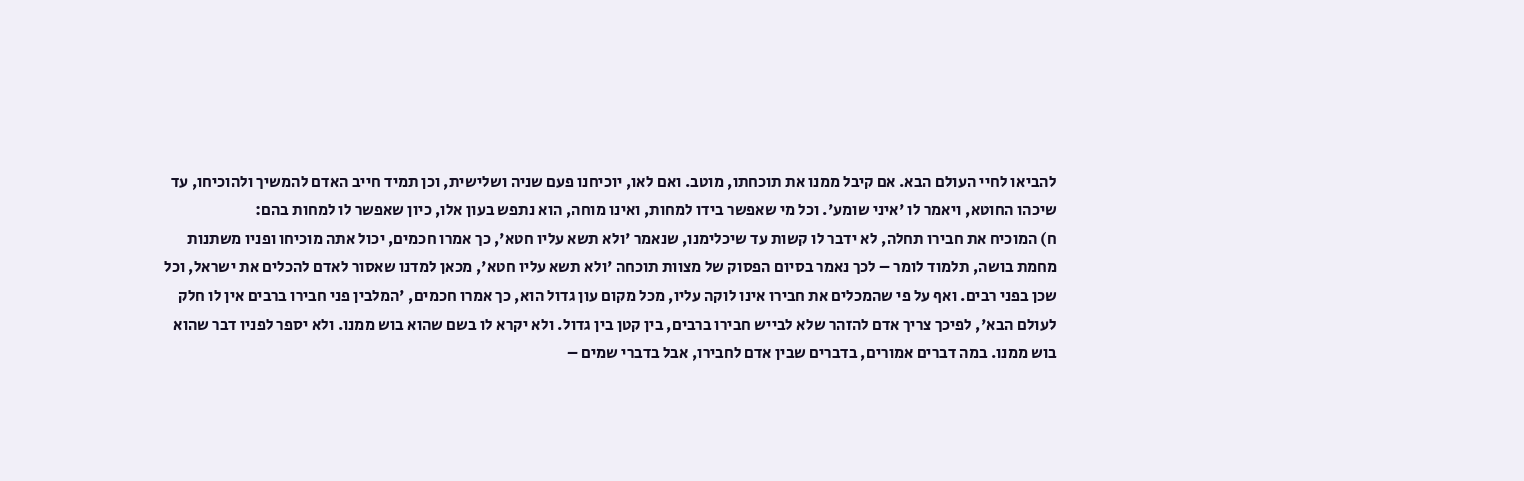להביאו לחיי העולם הבא. אם קיבל ממנו את תוכחתו, מוטב. ואם לאו, יוכיחנו פעם שניה ושלישית, וכן תמיד חייב האדם להמשיך ולהוכיחו, עד שיכהו החוטא, ויאמר לו 'איני שומע'. וכל מי שאפשר בידו למחות, ואינו מוחה, הוא נתפש בעון אלו, כיון שאפשר לו למחות בהם:
ח) המוכיח את חבירו תחלה, לא ידבר לו קשות עד שיכלימנו, שנאמר 'ולא תשא עליו חטא', כך אמרו חכמים, יכול אתה מוכיחו ופניו משתנות מחמת בושה, תלמוד לומר – לכך נאמר בסיום הפסוק של מצוות תוכחה 'ולא תשא עליו חטא', מכאן למדנו שאסור לאדם להכלים את ישראל, וכל שכן בפני רבים. ואף על פי שהמכלים את חבירו אינו לוקה עליו, מכל מקום עון גדול הוא, כך אמרו חכמים, 'המלבין פני חבירו ברבים אין לו חלק לעולם הבא', לפיכך צריך אדם להזהר שלא לבייש חבירו ברבים, בין קטן בין גדול. ולא יקרא לו בשם שהוא בוש ממנו. ולא יספר לפניו דבר שהוא בוש ממנו. במה דברים אמורים, בדברים שבין אדם לחבירו, אבל בדברי שמים –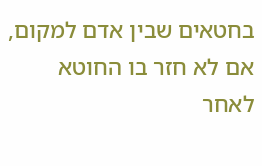בחטאים שבין אדם למקום, אם לא חזר בו החוטא לאחר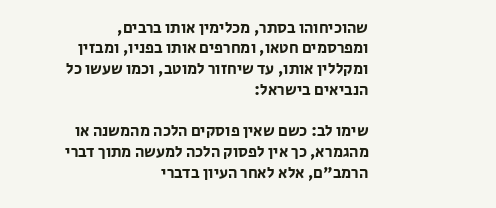שהוכיחוהו בסתר, מכלימין אותו ברבים, ומפרסמים חטאו, ומחרפים אותו בפניו, ומבזין ומקללין אותו, עד שיחזור למוטב, וכמו שעשו כל הנביאים בישראל:

שימו לב: כשם שאין פוסקים הלכה מהמשנה או מהגמרא, כך אין לפסוק הלכה למעשה מתוך דברי הרמב"ם, אלא לאחר העיון בדברי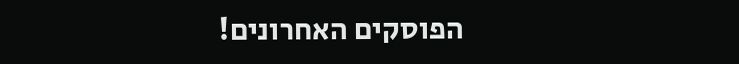הפוסקים האחרונים!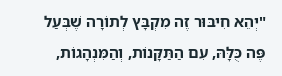"יְהֵא חִיבּוּר זֶה מִקְבָּץ לְתוֹרָה שֶׁבְּעַל פֶּה כֻּלָּהּ, עִם הַתַּקָּנוֹת, וְהַמִּנְהָגוֹת,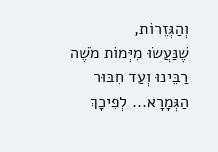וְהַגְּזֵרוֹת,
שֶׁנַּעֲשׂוּ מִיְּמוֹת מֹשֶׁה רַבֵּינוּ וְעַד חִבּוּר הַגְּמָרָא... לְפִיכָךְ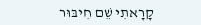קָרָאתִי שֵׁם חִיבּוּר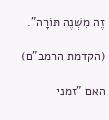זֶה מִשְׁנֶה תּוֹרָה".

(הקדמת הרמב"ם)

האם "זמני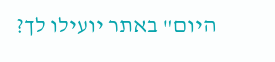היום" באתר יועילו לך?